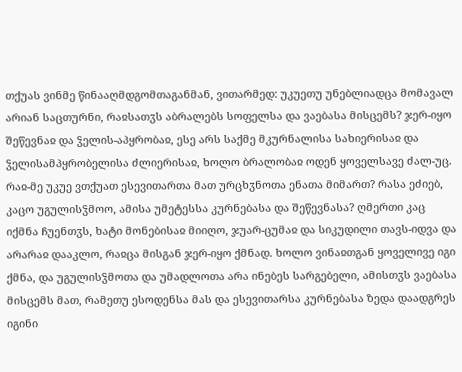თქუას ვინმე წინააღმდგომთაგანმან, ვითარმედ: უკუეთუ უნებლიადცა მომავალ არიან საცთურნი, რაჲსათჳს აბრალებს სოფელსა და ვაებასა მისცემს? ჯერ-იყო შეწევნაჲ და ჴელის-აპყრობაჲ, ესე არს საქმე მკურნალისა სახიერისაჲ და ჴელისამპყრობელისა ძლიერისაჲ, ხოლო ბრალობაჲ ოდენ ყოველსავე ძალ-უც.
რაჲ-მე უკუე ვთქუათ ესევითართა მათ ურცხჳნოთა ენათა მიმართ? რასა ეძიებ, კაცო უგულისჴმოო, ამისა უმეტესსა კურნებასა და შეწევნასა? ღმერთი კაც იქმნა ჩუენთჳს, ხატი მონებისაჲ მიიღო, ჯუარ-ცუმაჲ და სიკუდილი თავს-იდვა და არარაჲ დააკლო, რაჲცა მისგან ჯერ-იყო ქმნად. ხოლო ვინაჲთგან ყოველივე იგი ქმნა, და უგულისჴმოთა და უმადლოთა არა ინებეს სარგებელი, ამისთჳს ვაებასა მისცემს მათ, რამეთუ ესოდენსა მას და ესევითარსა კურნებასა ზედა დაადგრეს იგინი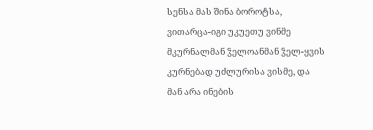სენსა მას შინა ბოროტსა, ვითარცა-იგი უკუეთუ ვინმე მკურნალმან ჴელოანმან ჴელ-ყვის კურნებად უძლურისა ვისმე, და მან არა ინების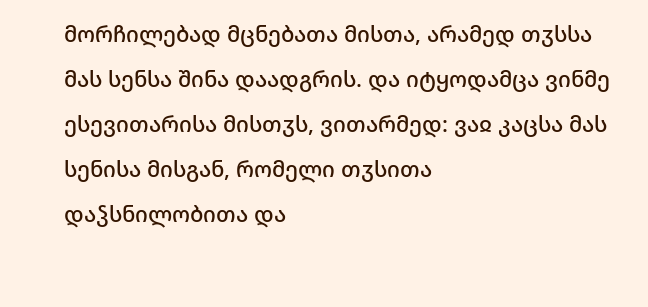მორჩილებად მცნებათა მისთა, არამედ თჳსსა მას სენსა შინა დაადგრის. და იტყოდამცა ვინმე ესევითარისა მისთჳს, ვითარმედ: ვაჲ კაცსა მას სენისა მისგან, რომელი თჳსითა დაჴსნილობითა და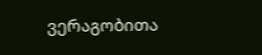ვერაგობითა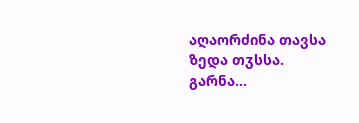აღაორძინა თავსა ზედა თჳსსა. გარნა...